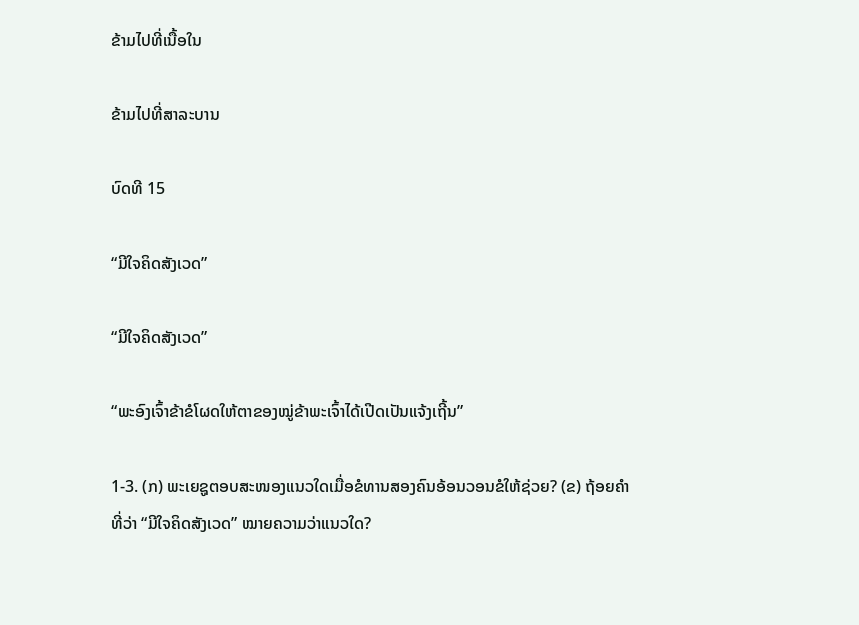ຂ້າມໄປທີ່ເນື້ອໃນ

ຂ້າມໄປທີ່ສາລະບານ

ບົດທີ 15

“ມີໃຈຄິດສັງເວດ”

“ມີໃຈຄິດສັງເວດ”

“ພະອົງເຈົ້າຂ້າຂໍໂຜດໃຫ້ຕາຂອງໝູ່ຂ້າພະເຈົ້າໄດ້ເປີດເປັນແຈ້ງເຖີ້ນ”

1-3. (ກ) ພະເຍຊູຕອບສະໜອງແນວໃດເມື່ອຂໍທານສອງຄົນອ້ອນວອນຂໍໃຫ້ຊ່ວຍ? (ຂ) ຖ້ອຍຄຳທີ່ວ່າ “ມີໃຈຄິດສັງເວດ” ໝາຍຄວາມວ່າແນວໃດ?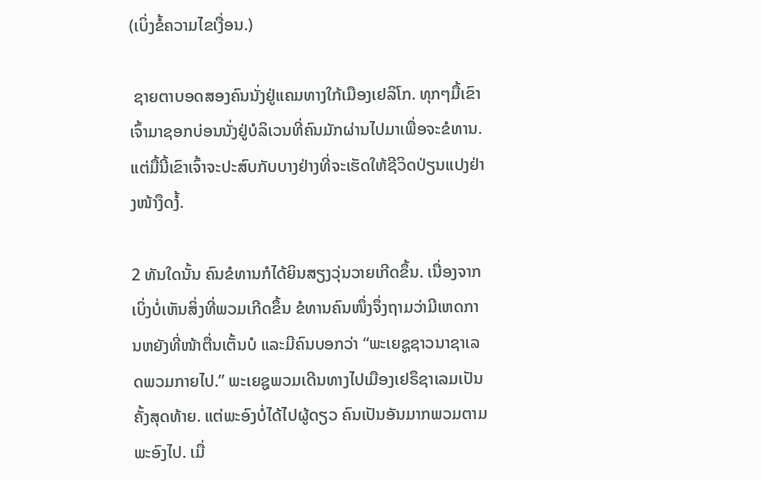(ເບິ່ງຂໍ້ຄວາມໄຂເງື່ອນ.)

 ຊາຍຕາບອດສອງຄົນນັ່ງຢູ່ແຄມທາງໃກ້ເມືອງເຢລິໂກ. ທຸກໆມື້ເຂົາເຈົ້າມາຊອກບ່ອນນັ່ງຢູ່ບໍລິເວນທີ່ຄົນມັກຜ່ານໄປມາເພື່ອຈະຂໍທານ. ແຕ່ມື້ນີ້ເຂົາເຈົ້າຈະປະສົບກັບບາງຢ່າງທີ່ຈະເຮັດໃຫ້ຊີວິດປ່ຽນແປງຢ່າງໜ້າງຶດງໍ້.

2 ທັນໃດນັ້ນ ຄົນຂໍທານກໍໄດ້ຍິນສຽງວຸ່ນວາຍເກີດຂຶ້ນ. ເນື່ອງຈາກເບິ່ງບໍ່ເຫັນສິ່ງທີ່ພວມເກີດຂຶ້ນ ຂໍທານຄົນໜຶ່ງຈຶ່ງຖາມວ່າມີເຫດການຫຍັງທີ່ໜ້າຕື່ນເຕັ້ນບໍ ແລະມີຄົນບອກວ່າ “ພະເຍຊູຊາວນາຊາເລດພວມກາຍໄປ.” ພະເຍຊູພວມເດີນທາງໄປເມືອງເຢຣຶຊາເລມເປັນຄັ້ງສຸດທ້າຍ. ແຕ່ພະອົງບໍ່ໄດ້ໄປຜູ້ດຽວ ຄົນເປັນອັນມາກພວມຕາມພະອົງໄປ. ເມື່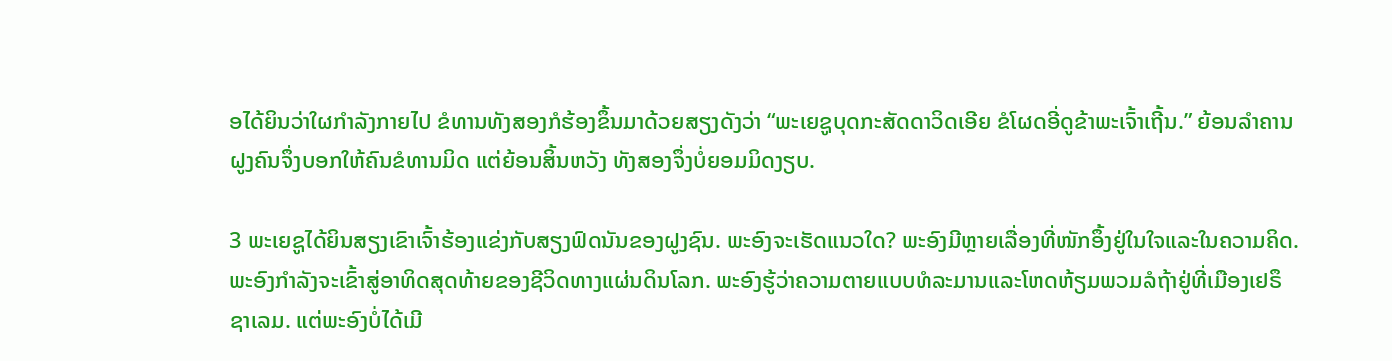ອໄດ້ຍິນວ່າໃຜກຳລັງກາຍໄປ ຂໍທານທັງສອງກໍຮ້ອງຂຶ້ນມາດ້ວຍສຽງດັງວ່າ “ພະເຍຊູບຸດກະສັດດາວິດເອີຍ ຂໍໂຜດອີ່ດູຂ້າພະເຈົ້າເຖີ້ນ.” ຍ້ອນລຳຄານ ຝູງຄົນຈຶ່ງບອກໃຫ້ຄົນຂໍທານມິດ ແຕ່ຍ້ອນສິ້ນຫວັງ ທັງສອງຈຶ່ງບໍ່ຍອມມິດງຽບ.

3 ພະເຍຊູໄດ້ຍິນສຽງເຂົາເຈົ້າຮ້ອງແຂ່ງກັບສຽງຟົດນັນຂອງຝູງຊົນ. ພະອົງຈະເຮັດແນວໃດ? ພະອົງມີຫຼາຍເລື່ອງທີ່ໜັກອຶ້ງຢູ່ໃນໃຈແລະໃນຄວາມຄິດ. ພະອົງກຳລັງຈະເຂົ້າສູ່ອາທິດສຸດທ້າຍຂອງຊີວິດທາງແຜ່ນດິນໂລກ. ພະອົງຮູ້ວ່າຄວາມຕາຍແບບທໍລະມານແລະໂຫດຫ້ຽມພວມລໍຖ້າຢູ່ທີ່ເມືອງເຢຣຶຊາເລມ. ແຕ່ພະອົງບໍ່ໄດ້ເມີ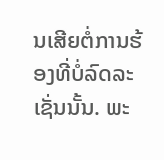ນເສີຍຕໍ່ການຮ້ອງທີ່ບໍ່ລົດລະເຊັ່ນນັ້ນ. ພະ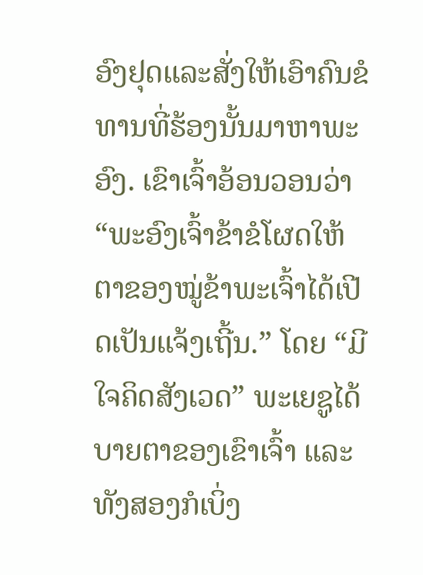ອົງຢຸດແລະສັ່ງໃຫ້ເອົາຄົນຂໍທານທີ່ຮ້ອງນັ້ນມາຫາພະອົງ. ເຂົາເຈົ້າອ້ອນວອນວ່າ “ພະອົງເຈົ້າຂ້າຂໍໂຜດໃຫ້ຕາຂອງໝູ່ຂ້າພະເຈົ້າໄດ້ເປີດເປັນແຈ້ງເຖີ້ນ.” ໂດຍ “ມີໃຈຄິດສັງເວດ” ພະເຍຊູໄດ້ບາຍຕາຂອງເຂົາເຈົ້າ ແລະທັງສອງກໍເບິ່ງ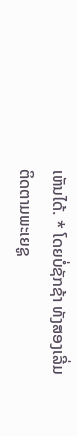ເຫັນໄດ້. * ໂດຍບໍ່ຊັກຊ້າ ທັງສອງເລີ່ມຕິດຕາມພະເຍຊູ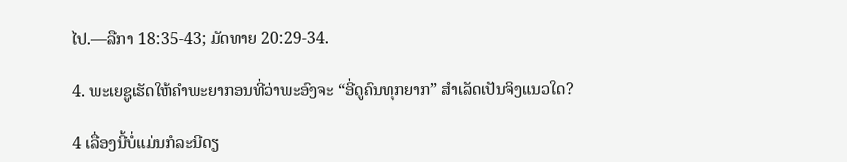ໄປ.—ລືກາ 18:35-43; ມັດທາຍ 20:29-34.

4. ພະເຍຊູເຮັດໃຫ້ຄຳພະຍາກອນທີ່ວ່າພະອົງຈະ “ອີ່ດູຄົນທຸກຍາກ” ສຳເລັດເປັນຈິງແນວໃດ?

4 ເລື່ອງນີ້ບໍ່ແມ່ນກໍລະນີດຽ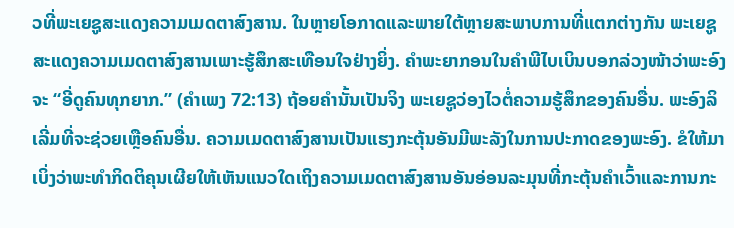ວທີ່ພະເຍຊູສະແດງຄວາມເມດຕາສົງສານ. ໃນຫຼາຍໂອກາດແລະພາຍໃຕ້ຫຼາຍສະພາບການທີ່ແຕກຕ່າງກັນ ພະເຍຊູສະແດງຄວາມເມດຕາສົງສານເພາະຮູ້ສຶກສະເທືອນໃຈຢ່າງຍິ່ງ. ຄຳພະຍາກອນໃນຄຳພີໄບເບິນບອກລ່ວງໜ້າວ່າພະອົງຈະ “ອີ່ດູຄົນທຸກຍາກ.” (ຄຳເພງ 72:13) ຖ້ອຍຄຳນັ້ນເປັນຈິງ ພະເຍຊູວ່ອງໄວຕໍ່ຄວາມຮູ້ສຶກຂອງຄົນອື່ນ. ພະອົງລິເລີ່ມທີ່ຈະຊ່ວຍເຫຼືອຄົນອື່ນ. ຄວາມເມດຕາສົງສານເປັນແຮງກະຕຸ້ນອັນມີພະລັງໃນການປະກາດຂອງພະອົງ. ຂໍໃຫ້ມາເບິ່ງວ່າພະທຳກິດຕິຄຸນເຜີຍໃຫ້ເຫັນແນວໃດເຖິງຄວາມເມດຕາສົງສານອັນອ່ອນລະມຸນທີ່ກະຕຸ້ນຄຳເວົ້າແລະການກະ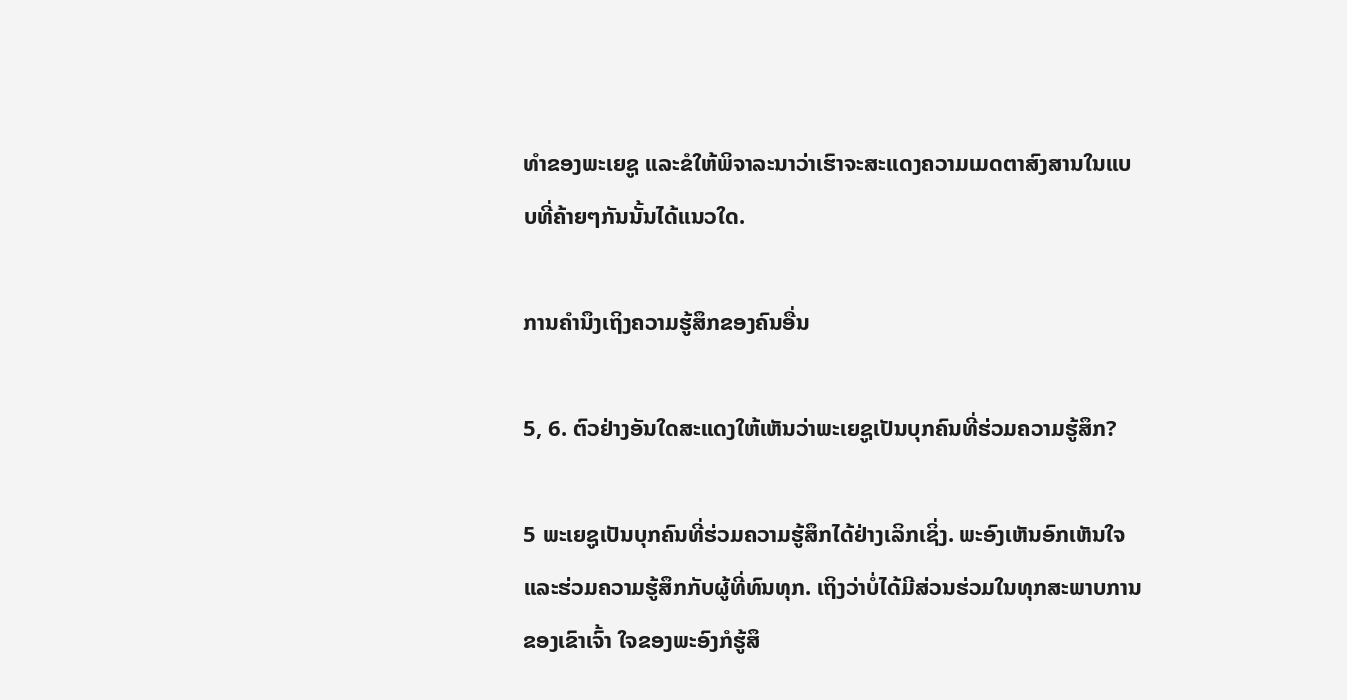ທຳຂອງພະເຍຊູ ແລະຂໍໃຫ້ພິຈາລະນາວ່າເຮົາຈະສະແດງຄວາມເມດຕາສົງສານໃນແບບທີ່ຄ້າຍໆກັນນັ້ນໄດ້ແນວໃດ.

ການຄຳນຶງເຖິງຄວາມຮູ້ສຶກຂອງຄົນອື່ນ

5, 6. ຕົວຢ່າງອັນໃດສະແດງໃຫ້ເຫັນວ່າພະເຍຊູເປັນບຸກຄົນທີ່ຮ່ວມຄວາມຮູ້ສຶກ?

5 ພະເຍຊູເປັນບຸກຄົນທີ່ຮ່ວມຄວາມຮູ້ສຶກໄດ້ຢ່າງເລິກເຊິ່ງ. ພະອົງເຫັນອົກເຫັນໃຈແລະຮ່ວມຄວາມຮູ້ສຶກກັບຜູ້ທີ່ທົນທຸກ. ເຖິງວ່າບໍ່ໄດ້ມີສ່ວນຮ່ວມໃນທຸກສະພາບການຂອງເຂົາເຈົ້າ ໃຈຂອງພະອົງກໍຮູ້ສຶ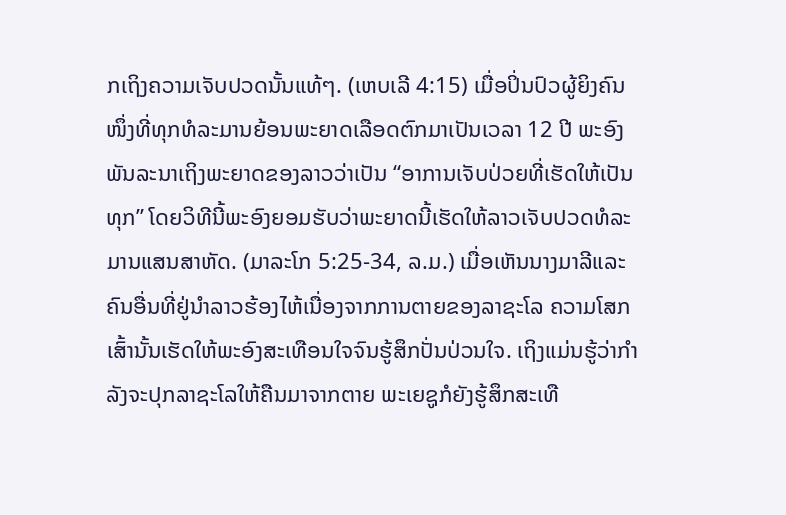ກເຖິງຄວາມເຈັບປວດນັ້ນແທ້ໆ. (ເຫບເລີ 4:15) ເມື່ອປິ່ນປົວຜູ້ຍິງຄົນໜຶ່ງທີ່ທຸກທໍລະມານຍ້ອນພະຍາດເລືອດຕົກມາເປັນເວລາ 12 ປີ ພະອົງພັນລະນາເຖິງພະຍາດຂອງລາວວ່າເປັນ “ອາການເຈັບປ່ວຍທີ່ເຮັດໃຫ້ເປັນທຸກ” ໂດຍວິທີນີ້ພະອົງຍອມຮັບວ່າພະຍາດນີ້ເຮັດໃຫ້ລາວເຈັບປວດທໍລະມານແສນສາຫັດ. (ມາລະໂກ 5:25-34, ລ.ມ.) ເມື່ອເຫັນນາງມາລີແລະຄົນອື່ນທີ່ຢູ່ນຳລາວຮ້ອງໄຫ້ເນື່ອງຈາກການຕາຍຂອງລາຊະໂລ ຄວາມໂສກເສົ້ານັ້ນເຮັດໃຫ້ພະອົງສະເທືອນໃຈຈົນຮູ້ສຶກປັ່ນປ່ວນໃຈ. ເຖິງແມ່ນຮູ້ວ່າກຳລັງຈະປຸກລາຊະໂລໃຫ້ຄືນມາຈາກຕາຍ ພະເຍຊູກໍຍັງຮູ້ສຶກສະເທື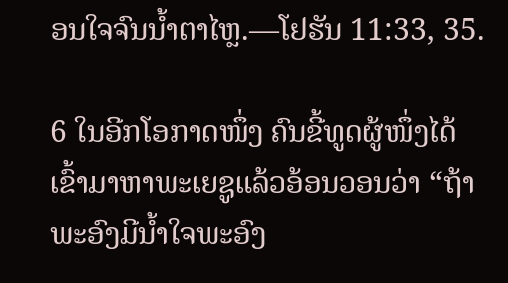ອນໃຈຈົນນ້ຳຕາໄຫຼ.—ໂຢຮັນ 11:33, 35.

6 ໃນອີກໂອກາດໜຶ່ງ ຄົນຂີ້ທູດຜູ້ໜຶ່ງໄດ້ເຂົ້າມາຫາພະເຍຊູແລ້ວອ້ອນວອນວ່າ “ຖ້າພະອົງມີນ້ຳໃຈພະອົງ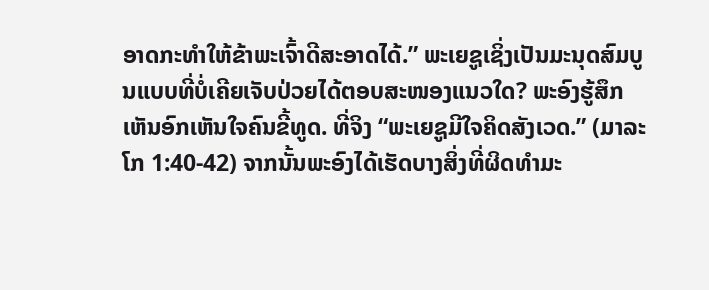ອາດກະທຳໃຫ້ຂ້າພະເຈົ້າດີສະອາດໄດ້.” ພະເຍຊູເຊິ່ງເປັນມະນຸດສົມບູນແບບທີ່ບໍ່ເຄີຍເຈັບປ່ວຍໄດ້ຕອບສະໜອງແນວໃດ? ພະອົງຮູ້ສຶກເຫັນອົກເຫັນໃຈຄົນຂີ້ທູດ. ທີ່ຈິງ “ພະເຍຊູມີໃຈຄິດສັງເວດ.” (ມາລະໂກ 1:40-42) ຈາກນັ້ນພະອົງໄດ້ເຮັດບາງສິ່ງທີ່ຜິດທຳມະ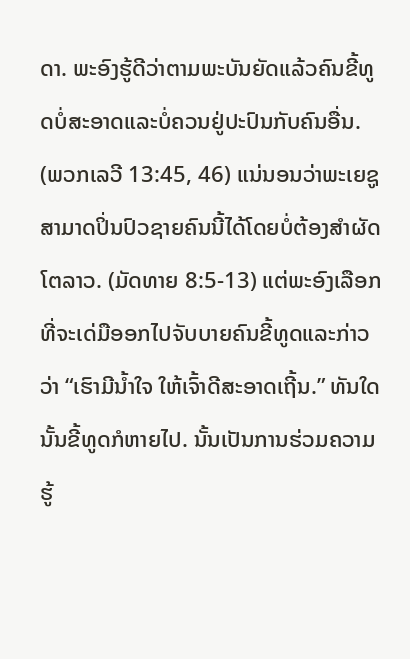ດາ. ພະອົງຮູ້ດີວ່າຕາມພະບັນຍັດແລ້ວຄົນຂີ້ທູດບໍ່ສະອາດແລະບໍ່ຄວນຢູ່ປະປົນກັບຄົນອື່ນ. (ພວກເລວີ 13:45, 46) ແນ່ນອນວ່າພະເຍຊູສາມາດປິ່ນປົວຊາຍຄົນນີ້ໄດ້ໂດຍບໍ່ຕ້ອງສຳຜັດໂຕລາວ. (ມັດທາຍ 8:5-13) ແຕ່ພະອົງເລືອກທີ່ຈະເດ່ມືອອກໄປຈັບບາຍຄົນຂີ້ທູດແລະກ່າວວ່າ “ເຮົາມີນ້ຳໃຈ ໃຫ້ເຈົ້າດີສະອາດເຖີ້ນ.” ທັນໃດນັ້ນຂີ້ທູດກໍຫາຍໄປ. ນັ້ນເປັນການຮ່ວມຄວາມຮູ້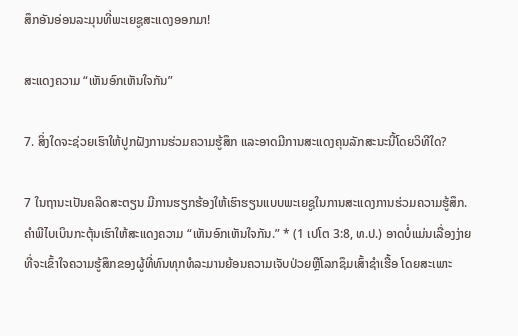ສຶກອັນອ່ອນລະມຸນທີ່ພະເຍຊູສະແດງອອກມາ!

ສະແດງຄວາມ “ເຫັນອົກເຫັນໃຈກັນ”

7. ສິ່ງໃດຈະຊ່ວຍເຮົາໃຫ້ປູກຝັງການຮ່ວມຄວາມຮູ້ສຶກ ແລະອາດມີການສະແດງຄຸນລັກສະນະນີ້ໂດຍວິທີໃດ?

7 ໃນຖານະເປັນຄລິດສະຕຽນ ມີການຮຽກຮ້ອງໃຫ້ເຮົາຮຽນແບບພະເຍຊູໃນການສະແດງການຮ່ວມຄວາມຮູ້ສຶກ. ຄຳພີໄບເບິນກະຕຸ້ນເຮົາໃຫ້ສະແດງຄວາມ “ເຫັນອົກເຫັນໃຈກັນ.” * (1 ເປໂຕ 3:8, ທ.ປ.) ອາດບໍ່ແມ່ນເລື່ອງງ່າຍທີ່ຈະເຂົ້າໃຈຄວາມຮູ້ສຶກຂອງຜູ້ທີ່ທົນທຸກທໍລະມານຍ້ອນຄວາມເຈັບປ່ວຍຫຼືໂລກຊຶມເສົ້າຊຳເຮື້ອ ໂດຍສະເພາະ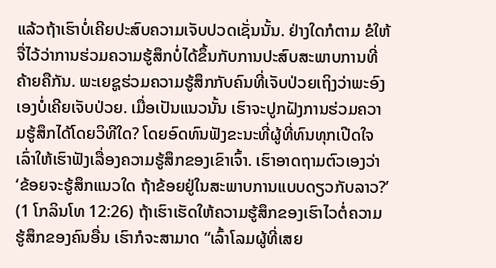ແລ້ວຖ້າເຮົາບໍ່ເຄີຍປະສົບຄວາມເຈັບປວດເຊັ່ນນັ້ນ. ຢ່າງໃດກໍຕາມ ຂໍໃຫ້ຈື່ໄວ້ວ່າການຮ່ວມຄວາມຮູ້ສຶກບໍ່ໄດ້ຂຶ້ນກັບການປະສົບສະພາບການທີ່ຄ້າຍຄືກັນ. ພະເຍຊູຮ່ວມຄວາມຮູ້ສຶກກັບຄົນທີ່ເຈັບປ່ວຍເຖິງວ່າພະອົງເອງບໍ່ເຄີຍເຈັບປ່ວຍ. ເມື່ອເປັນແນວນັ້ນ ເຮົາຈະປູກຝັງການຮ່ວມຄວາມຮູ້ສຶກໄດ້ໂດຍວິທີໃດ? ໂດຍອົດທົນຟັງຂະນະທີ່ຜູ້ທີ່ທົນທຸກເປີດໃຈເລົ່າໃຫ້ເຮົາຟັງເລື່ອງຄວາມຮູ້ສຶກຂອງເຂົາເຈົ້າ. ເຮົາອາດຖາມຕົວເອງວ່າ ‘ຂ້ອຍຈະຮູ້ສຶກແນວໃດ ຖ້າຂ້ອຍຢູ່ໃນສະພາບການແບບດຽວກັບລາວ?’ (1 ໂກລິນໂທ 12:26) ຖ້າເຮົາເຮັດໃຫ້ຄວາມຮູ້ສຶກຂອງເຮົາໄວຕໍ່ຄວາມຮູ້ສຶກຂອງຄົນອື່ນ ເຮົາກໍຈະສາມາດ “ເລົ້າໂລມຜູ້ທີ່ເສຍ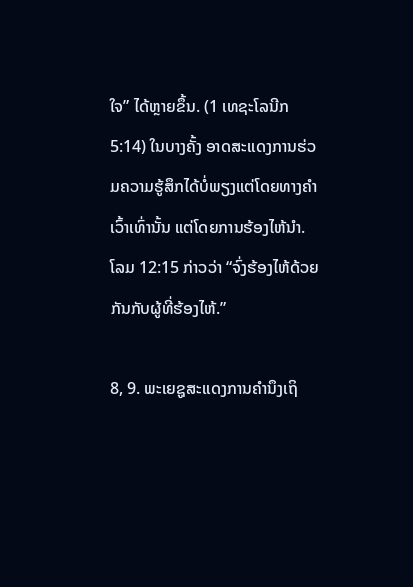ໃຈ” ໄດ້ຫຼາຍຂຶ້ນ. (1 ເທຊະໂລນີກ 5:14) ໃນບາງຄັ້ງ ອາດສະແດງການຮ່ວມຄວາມຮູ້ສຶກໄດ້ບໍ່ພຽງແຕ່ໂດຍທາງຄຳເວົ້າເທົ່ານັ້ນ ແຕ່ໂດຍການຮ້ອງໄຫ້ນຳ. ໂລມ 12:15 ກ່າວວ່າ “ຈົ່ງຮ້ອງໄຫ້ດ້ວຍກັນກັບຜູ້ທີ່ຮ້ອງໄຫ້.”

8, 9. ພະເຍຊູສະແດງການຄຳນຶງເຖິ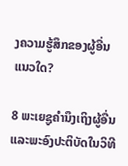ງຄວາມຮູ້ສຶກຂອງຜູ້ອື່ນແນວໃດ?

8 ພະເຍຊູຄຳນຶງເຖິງຜູ້ອື່ນ ແລະພະອົງປະຕິບັດໃນວິທີ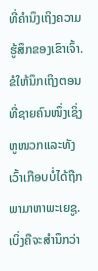ທີ່ຄຳນຶງເຖິງຄວາມຮູ້ສຶກຂອງເຂົາເຈົ້າ. ຂໍໃຫ້ນຶກເຖິງຕອນທີ່ຊາຍຄົນໜຶ່ງເຊິ່ງຫູໜວກແລະທັງເວົ້າເກືອບບໍ່ໄດ້ຖືກພາມາຫາພະເຍຊູ. ເບິ່ງຄືຈະສຳນຶກວ່າ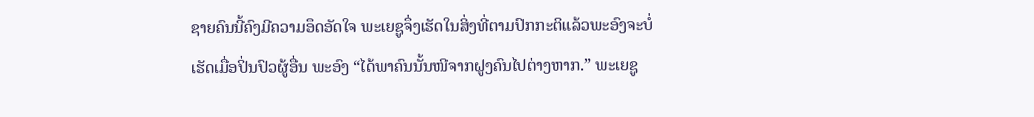ຊາຍຄົນນີ້ຄົງມີຄວາມອຶດອັດໃຈ ພະເຍຊູຈຶ່ງເຮັດໃນສິ່ງທີ່ຕາມປົກກະຕິແລ້ວພະອົງຈະບໍ່ເຮັດເມື່ອປິ່ນປົວຜູ້ອື່ນ ພະອົງ “ໄດ້ພາຄົນນັ້ນໜີຈາກຝູງຄົນໄປຕ່າງຫາກ.” ພະເຍຊູ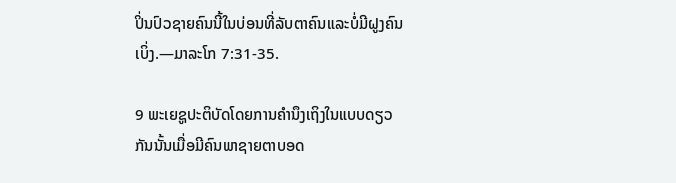ປິ່ນປົວຊາຍຄົນນີ້ໃນບ່ອນທີ່ລັບຕາຄົນແລະບໍ່ມີຝູງຄົນເບິ່ງ.—ມາລະໂກ 7:31-35.

9 ພະເຍຊູປະຕິບັດໂດຍການຄຳນຶງເຖິງໃນແບບດຽວກັນນັ້ນເມື່ອມີຄົນພາຊາຍຕາບອດ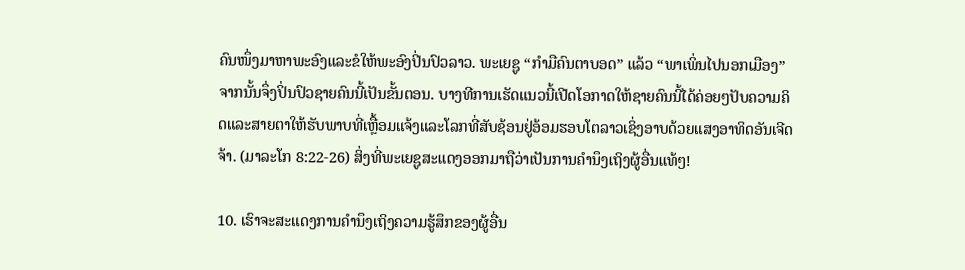ຄົນໜຶ່ງມາຫາພະອົງແລະຂໍໃຫ້ພະອົງປິ່ນປົວລາວ. ພະເຍຊູ “ກຳມືຄົນຕາບອດ” ແລ້ວ “ພາເພິ່ນໄປນອກເມືອງ” ຈາກນັ້ນຈຶ່ງປິ່ນປົວຊາຍຄົນນີ້ເປັນຂັ້ນຕອນ. ບາງທີການເຮັດແນວນີ້ເປີດໂອກາດໃຫ້ຊາຍຄົນນີ້ໄດ້ຄ່ອຍໆປັບຄວາມຄິດແລະສາຍຕາໃຫ້ຮັບພາບທີ່ເຫຼື້ອມແຈ້ງແລະໂລກທີ່ສັບຊ້ອນຢູ່ອ້ອມຮອບໂຕລາວເຊິ່ງອາບດ້ວຍແສງອາທິດອັນເຈີດຈ້າ. (ມາລະໂກ 8:22-26) ສິ່ງທີ່ພະເຍຊູສະແດງອອກມາຖືວ່າເປັນການຄຳນຶງເຖິງຜູ້ອື່ນແທ້ໆ!

10. ເຮົາຈະສະແດງການຄຳນຶງເຖິງຄວາມຮູ້ສຶກຂອງຜູ້ອື່ນ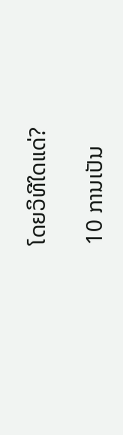ໂດຍວິທີໃດແດ່?

10 ການເປັນ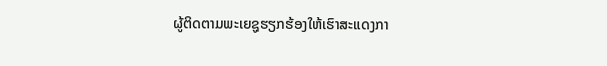ຜູ້ຕິດຕາມພະເຍຊູຮຽກຮ້ອງໃຫ້ເຮົາສະແດງກາ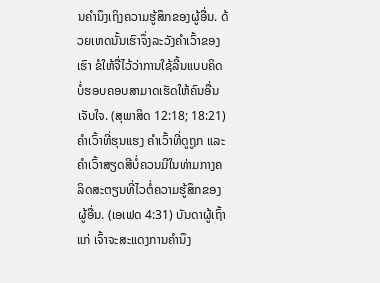ນຄຳນຶງເຖິງຄວາມຮູ້ສຶກຂອງຜູ້ອື່ນ. ດ້ວຍເຫດນັ້ນເຮົາຈຶ່ງລະວັງຄຳເວົ້າຂອງເຮົາ ຂໍໃຫ້ຈື່ໄວ້ວ່າການໃຊ້ລີ້ນແບບຄິດບໍ່ຮອບຄອບສາມາດເຮັດໃຫ້ຄົນອື່ນເຈັບໃຈ. (ສຸພາສິດ 12:18; 18:21) ຄຳເວົ້າທີ່ຮຸນແຮງ ຄຳເວົ້າທີ່ດູຖູກ ແລະຄຳເວົ້າສຽດສີບໍ່ຄວນມີໃນທ່າມກາງຄລິດສະຕຽນທີ່ໄວຕໍ່ຄວາມຮູ້ສຶກຂອງຜູ້ອື່ນ. (ເອເຟດ 4:31) ບັນດາຜູ້ເຖົ້າແກ່ ເຈົ້າຈະສະແດງການຄຳນຶງ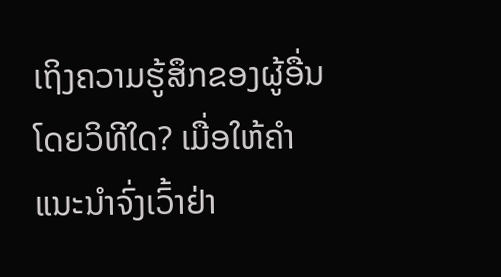ເຖິງຄວາມຮູ້ສຶກຂອງຜູ້ອື່ນໂດຍວິທີໃດ? ເມື່ອໃຫ້ຄຳແນະນຳຈົ່ງເວົ້າຢ່າ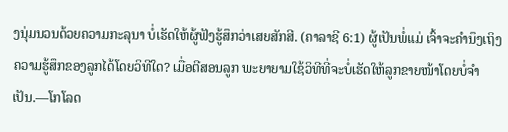ງນຸ່ມນວນດ້ວຍຄວາມກະລຸນາ ບໍ່ເຮັດໃຫ້ຜູ້ຟັງຮູ້ສຶກວ່າເສຍສັກສີ. (ຄາລາຊີ 6:1) ຜູ້ເປັນພໍ່ແມ່ ເຈົ້າຈະຄຳນຶງເຖິງຄວາມຮູ້ສຶກຂອງລູກໄດ້ໂດຍວິທີໃດ? ເມື່ອຕີສອນລູກ ພະຍາຍາມໃຊ້ວິທີທີ່ຈະບໍ່ເຮັດໃຫ້ລູກຂາຍໜ້າໂດຍບໍ່ຈຳເປັນ.—ໂກໂລດ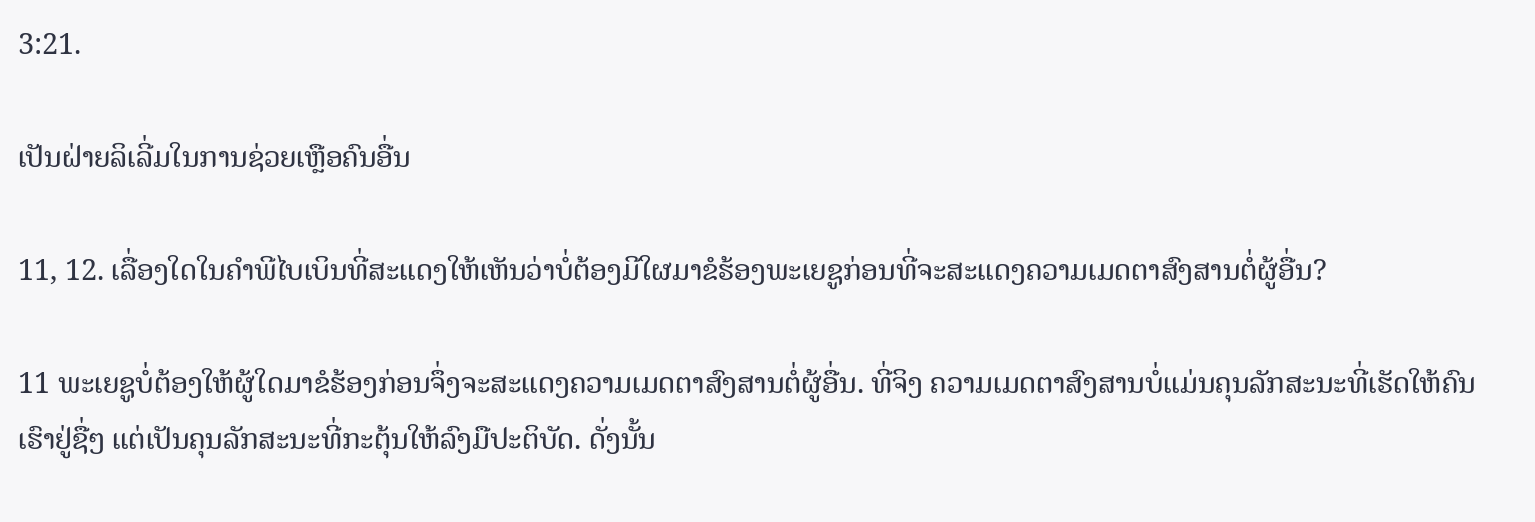3:21.

ເປັນຝ່າຍລິເລີ່ມໃນການຊ່ວຍເຫຼືອຄົນອື່ນ

11, 12. ເລື່ອງໃດໃນຄຳພີໄບເບິນທີ່ສະແດງໃຫ້ເຫັນວ່າບໍ່ຕ້ອງມີໃຜມາຂໍຮ້ອງພະເຍຊູກ່ອນທີ່ຈະສະແດງຄວາມເມດຕາສົງສານຕໍ່ຜູ້ອື່ນ?

11 ພະເຍຊູບໍ່ຕ້ອງໃຫ້ຜູ້ໃດມາຂໍຮ້ອງກ່ອນຈຶ່ງຈະສະແດງຄວາມເມດຕາສົງສານຕໍ່ຜູ້ອື່ນ. ທີ່ຈິງ ຄວາມເມດຕາສົງສານບໍ່ແມ່ນຄຸນລັກສະນະທີ່ເຮັດໃຫ້ຄົນເຮົາຢູ່ຊື່ໆ ແຕ່ເປັນຄຸນລັກສະນະທີ່ກະຕຸ້ນໃຫ້ລົງມືປະຕິບັດ. ດັ່ງນັ້ນ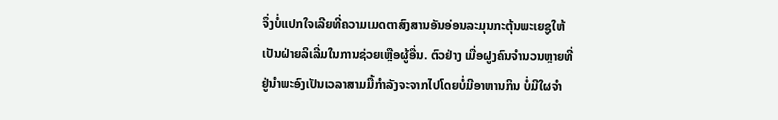ຈຶ່ງບໍ່ແປກໃຈເລີຍທີ່ຄວາມເມດຕາສົງສານອັນອ່ອນລະມຸນກະຕຸ້ນພະເຍຊູໃຫ້ເປັນຝ່າຍລິເລີ່ມໃນການຊ່ວຍເຫຼືອຜູ້ອື່ນ. ຕົວຢ່າງ ເມື່ອຝູງຄົນຈຳນວນຫຼາຍທີ່ຢູ່ນຳພະອົງເປັນເວລາສາມມື້ກຳລັງຈະຈາກໄປໂດຍບໍ່ມີອາຫານກິນ ບໍ່ມີໃຜຈຳ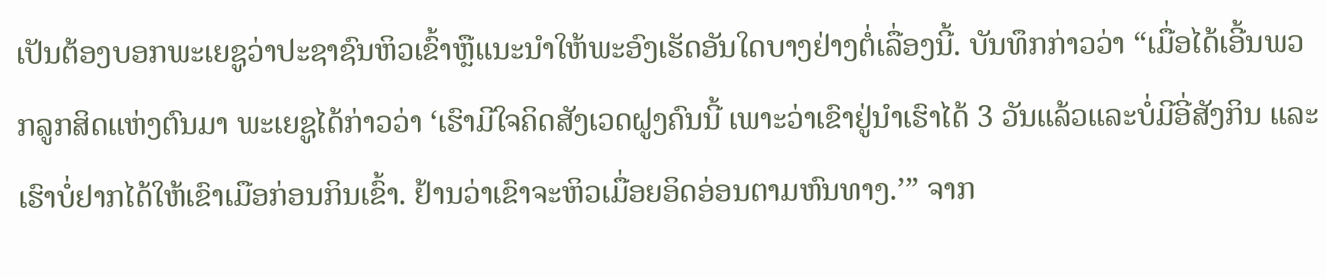ເປັນຕ້ອງບອກພະເຍຊູວ່າປະຊາຊົນຫິວເຂົ້າຫຼືແນະນຳໃຫ້ພະອົງເຮັດອັນໃດບາງຢ່າງຕໍ່ເລື່ອງນີ້. ບັນທຶກກ່າວວ່າ “ເມື່ອໄດ້ເອີ້ນພວກລູກສິດແຫ່ງຕົນມາ ພະເຍຊູໄດ້ກ່າວວ່າ ‘ເຮົາມີໃຈຄິດສັງເວດຝູງຄົນນີ້ ເພາະວ່າເຂົາຢູ່ນຳເຮົາໄດ້ 3 ວັນແລ້ວແລະບໍ່ມີອີ່ສັງກິນ ແລະເຮົາບໍ່ຢາກໄດ້ໃຫ້ເຂົາເມືອກ່ອນກິນເຂົ້າ. ຢ້ານວ່າເຂົາຈະຫິວເມື່ອຍອິດອ່ອນຕາມຫົນທາງ.’” ຈາກ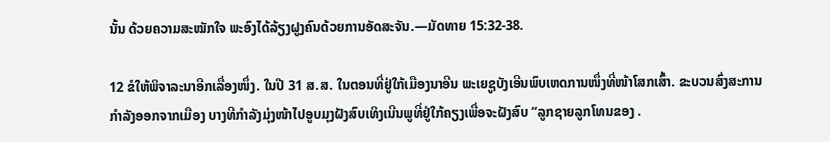ນັ້ນ ດ້ວຍຄວາມສະໝັກໃຈ ພະອົງໄດ້ລ້ຽງຝູງຄົນດ້ວຍການອັດສະຈັນ.—ມັດທາຍ 15:32-38.

12 ຂໍໃຫ້ພິຈາລະນາອີກເລື່ອງໜຶ່ງ. ໃນປີ 31 ສ.ສ. ໃນຕອນທີ່ຢູ່ໃກ້ເມືອງນາອີນ ພະເຍຊູບັງເອີນພົບເຫດການໜຶ່ງທີ່ໜ້າໂສກເສົ້າ. ຂະບວນສົ່ງສະການກຳລັງອອກຈາກເມືອງ ບາງທີກຳລັງມຸ່ງໜ້າໄປອູບມຸງຝັງສົບເທິງເນີນພູທີ່ຢູ່ໃກ້ຄຽງເພື່ອຈະຝັງສົບ “ລູກຊາຍລູກໂທນຂອງ .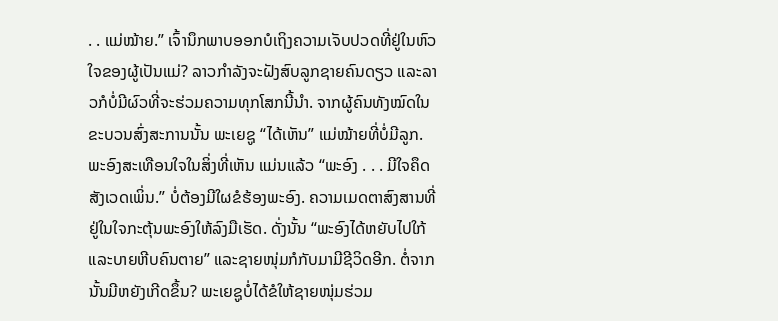. . ແມ່ໝ້າຍ.” ເຈົ້ານຶກພາບອອກບໍເຖິງຄວາມເຈັບປວດທີ່ຢູ່ໃນຫົວໃຈຂອງຜູ້ເປັນແມ່? ລາວກຳລັງຈະຝັງສົບລູກຊາຍຄົນດຽວ ແລະລາວກໍບໍ່ມີຜົວທີ່ຈະຮ່ວມຄວາມທຸກໂສກນີ້ນຳ. ຈາກຜູ້ຄົນທັງໝົດໃນຂະບວນສົ່ງສະການນັ້ນ ພະເຍຊູ “ໄດ້ເຫັນ” ແມ່ໝ້າຍທີ່ບໍ່ມີລູກ. ພະອົງສະເທືອນໃຈໃນສິ່ງທີ່ເຫັນ ແມ່ນແລ້ວ “ພະອົງ . . . ມີໃຈຄຶດສັງເວດເພິ່ນ.” ບໍ່ຕ້ອງມີໃຜຂໍຮ້ອງພະອົງ. ຄວາມເມດຕາສົງສານທີ່ຢູ່ໃນໃຈກະຕຸ້ນພະອົງໃຫ້ລົງມືເຮັດ. ດັ່ງນັ້ນ “ພະອົງໄດ້ຫຍັບໄປໃກ້ແລະບາຍຫີບຄົນຕາຍ” ແລະຊາຍໜຸ່ມກໍກັບມາມີຊີວິດອີກ. ຕໍ່ຈາກນັ້ນມີຫຍັງເກີດຂຶ້ນ? ພະເຍຊູບໍ່ໄດ້ຂໍໃຫ້ຊາຍໜຸ່ມຮ່ວມ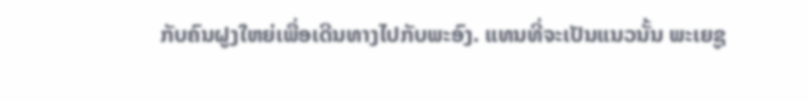ກັບຄົນຝູງໃຫຍ່ເພື່ອເດີນທາງໄປກັບພະອົງ. ແທນທີ່ຈະເປັນແນວນັ້ນ ພະເຍຊູ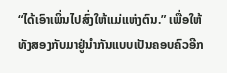“ໄດ້ເອົາເພິ່ນໄປສົ່ງໃຫ້ແມ່ແຫ່ງຕົນ.” ເພື່ອໃຫ້ທັງສອງກັບມາຢູ່ນຳກັນແບບເປັນຄອບຄົວອີກ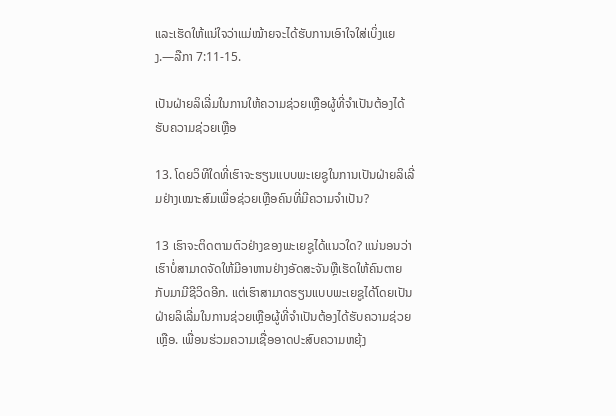ແລະເຮັດໃຫ້ແນ່ໃຈວ່າແມ່ໝ້າຍຈະໄດ້ຮັບການເອົາໃຈໃສ່ເບິ່ງແຍງ.—ລືກາ 7:11-15.

ເປັນຝ່າຍລິເລີ່ມໃນການໃຫ້ຄວາມຊ່ວຍເຫຼືອຜູ້ທີ່ຈຳເປັນຕ້ອງໄດ້ຮັບຄວາມຊ່ວຍເຫຼືອ

13. ໂດຍວິທີໃດທີ່ເຮົາຈະຮຽນແບບພະເຍຊູໃນການເປັນຝ່າຍລິເລີ່ມຢ່າງເໝາະສົມເພື່ອຊ່ວຍເຫຼືອຄົນທີ່ມີຄວາມຈຳເປັນ?

13 ເຮົາຈະຕິດຕາມຕົວຢ່າງຂອງພະເຍຊູໄດ້ແນວໃດ? ແນ່ນອນວ່າເຮົາບໍ່ສາມາດຈັດໃຫ້ມີອາຫານຢ່າງອັດສະຈັນຫຼືເຮັດໃຫ້ຄົນຕາຍກັບມາມີຊີວິດອີກ. ແຕ່ເຮົາສາມາດຮຽນແບບພະເຍຊູໄດ້ໂດຍເປັນຝ່າຍລິເລີ່ມໃນການຊ່ວຍເຫຼືອຜູ້ທີ່ຈຳເປັນຕ້ອງໄດ້ຮັບຄວາມຊ່ວຍເຫຼືອ. ເພື່ອນຮ່ວມຄວາມເຊື່ອອາດປະສົບຄວາມຫຍຸ້ງ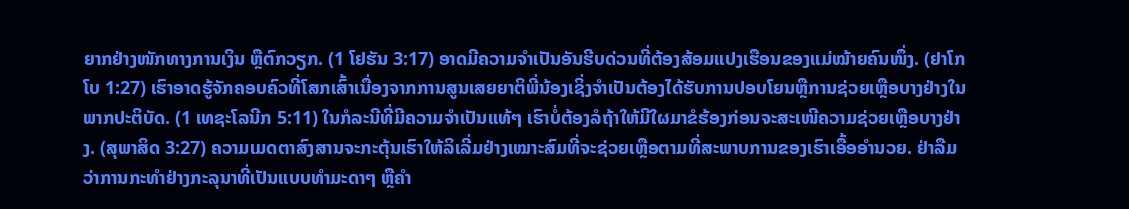ຍາກຢ່າງໜັກທາງການເງິນ ຫຼືຕົກວຽກ. (1 ໂຢຮັນ 3:17) ອາດມີຄວາມຈຳເປັນອັນຮີບດ່ວນທີ່ຕ້ອງສ້ອມແປງເຮືອນຂອງແມ່ໝ້າຍຄົນໜຶ່ງ. (ຢາໂກໂບ 1:27) ເຮົາອາດຮູ້ຈັກຄອບຄົວທີ່ໂສກເສົ້າເນື່ອງຈາກການສູນເສຍຍາຕິພີ່ນ້ອງເຊິ່ງຈຳເປັນຕ້ອງໄດ້ຮັບການປອບໂຍນຫຼືການຊ່ວຍເຫຼືອບາງຢ່າງໃນພາກປະຕິບັດ. (1 ເທຊະໂລນີກ 5:11) ໃນກໍລະນີທີ່ມີຄວາມຈຳເປັນແທ້ໆ ເຮົາບໍ່ຕ້ອງລໍຖ້າໃຫ້ມີໃຜມາຂໍຮ້ອງກ່ອນຈະສະເໜີຄວາມຊ່ວຍເຫຼືອບາງຢ່າງ. (ສຸພາສິດ 3:27) ຄວາມເມດຕາສົງສານຈະກະຕຸ້ນເຮົາໃຫ້ລິເລີ່ມຢ່າງເໝາະສົມທີ່ຈະຊ່ວຍເຫຼືອຕາມທີ່ສະພາບການຂອງເຮົາເອື້ອອຳນວຍ. ຢ່າລືມວ່າການກະທຳຢ່າງກະລຸນາທີ່ເປັນແບບທຳມະດາໆ ຫຼືຄຳ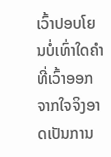ເວົ້າປອບໂຍນບໍ່ເທົ່າໃດຄຳທີ່ເວົ້າອອກຈາກໃຈຈິງອາດເປັນການ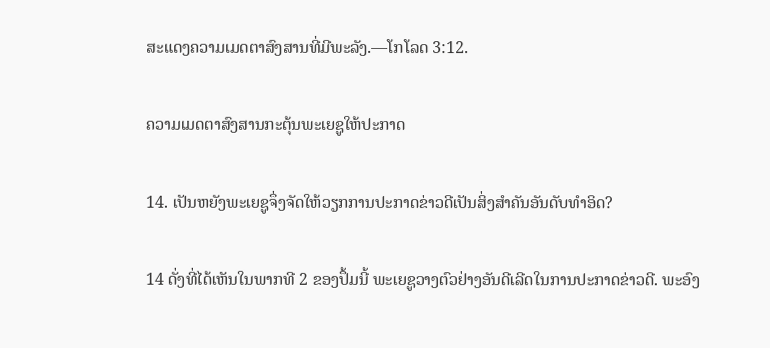ສະແດງຄວາມເມດຕາສົງສານທີ່ມີພະລັງ.—ໂກໂລດ 3:12.

ຄວາມເມດຕາສົງສານກະຕຸ້ນພະເຍຊູໃຫ້ປະກາດ

14. ເປັນຫຍັງພະເຍຊູຈຶ່ງຈັດໃຫ້ວຽກການປະກາດຂ່າວດີເປັນສິ່ງສຳຄັນອັນດັບທຳອິດ?

14 ດັ່ງທີ່ໄດ້ເຫັນໃນພາກທີ 2 ຂອງປຶ້ມນີ້ ພະເຍຊູວາງຕົວຢ່າງອັນດີເລີດໃນການປະກາດຂ່າວດີ. ພະອົງ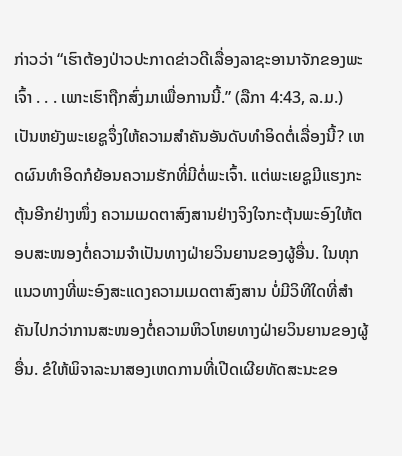ກ່າວວ່າ “ເຮົາຕ້ອງປ່າວປະກາດຂ່າວດີເລື່ອງລາຊະອານາຈັກຂອງພະເຈົ້າ . . . ເພາະເຮົາຖືກສົ່ງມາເພື່ອການນີ້.” (ລືກາ 4:43, ລ.ມ.) ເປັນຫຍັງພະເຍຊູຈຶ່ງໃຫ້ຄວາມສຳຄັນອັນດັບທຳອິດຕໍ່ເລື່ອງນີ້? ເຫດຜົນທຳອິດກໍຍ້ອນຄວາມຮັກທີ່ມີຕໍ່ພະເຈົ້າ. ແຕ່ພະເຍຊູມີແຮງກະຕຸ້ນອີກຢ່າງໜຶ່ງ ຄວາມເມດຕາສົງສານຢ່າງຈິງໃຈກະຕຸ້ນພະອົງໃຫ້ຕອບສະໜອງຕໍ່ຄວາມຈຳເປັນທາງຝ່າຍວິນຍານຂອງຜູ້ອື່ນ. ໃນທຸກແນວທາງທີ່ພະອົງສະແດງຄວາມເມດຕາສົງສານ ບໍ່ມີວິທີໃດທີ່ສຳຄັນໄປກວ່າການສະໜອງຕໍ່ຄວາມຫິວໂຫຍທາງຝ່າຍວິນຍານຂອງຜູ້ອື່ນ. ຂໍໃຫ້ພິຈາລະນາສອງເຫດການທີ່ເປີດເຜີຍທັດສະນະຂອ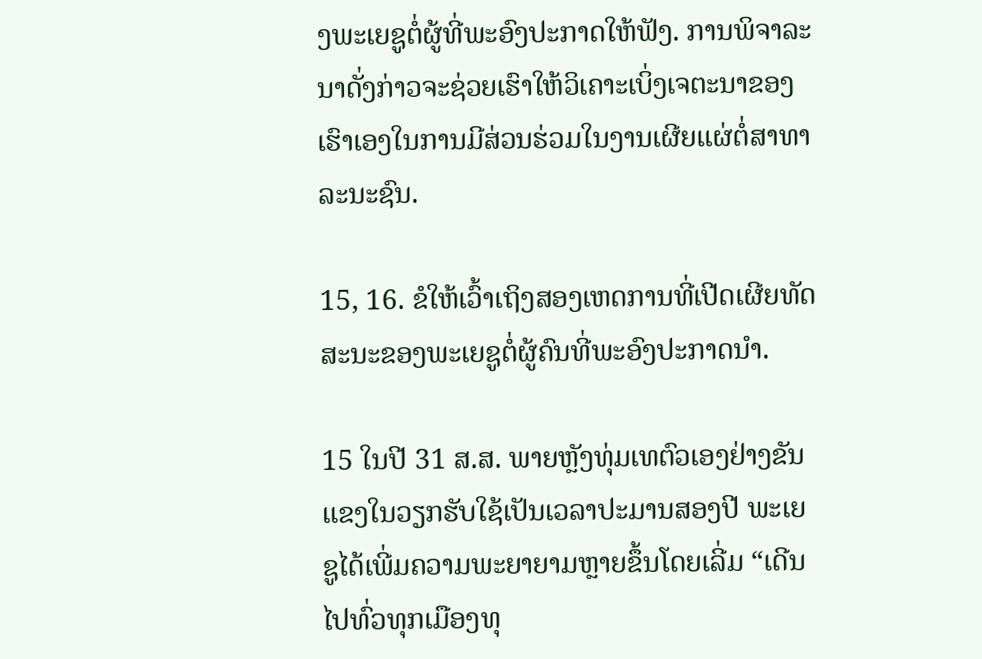ງພະເຍຊູຕໍ່ຜູ້ທີ່ພະອົງປະກາດໃຫ້ຟັງ. ການພິຈາລະນາດັ່ງກ່າວຈະຊ່ວຍເຮົາໃຫ້ວິເຄາະເບິ່ງເຈຕະນາຂອງເຮົາເອງໃນການມີສ່ວນຮ່ວມໃນງານເຜີຍແຜ່ຕໍ່ສາທາລະນະຊົນ.

15, 16. ຂໍໃຫ້ເວົ້າເຖິງສອງເຫດການທີ່ເປີດເຜີຍທັດສະນະຂອງພະເຍຊູຕໍ່ຜູ້ຄົນທີ່ພະອົງປະກາດນຳ.

15 ໃນປີ 31 ສ.ສ. ພາຍຫຼັງທຸ່ມເທຕົວເອງຢ່າງຂັນແຂງໃນວຽກຮັບໃຊ້ເປັນເວລາປະມານສອງປີ ພະເຍຊູໄດ້ເພີ່ມຄວາມພະຍາຍາມຫຼາຍຂຶ້ນໂດຍເລີ່ມ “ເດີນໄປທົ່ວທຸກເມືອງທຸ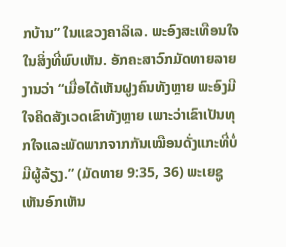ກບ້ານ” ໃນແຂວງຄາລິເລ. ພະອົງສະເທືອນໃຈໃນສິ່ງທີ່ພົບເຫັນ. ອັກຄະສາວົກມັດທາຍລາຍງານວ່າ “ເມື່ອໄດ້ເຫັນຝູງຄົນທັງຫຼາຍ ພະອົງມີໃຈຄິດສັງເວດເຂົາທັງຫຼາຍ ເພາະວ່າເຂົາເປັນທຸກໃຈແລະພັດພາກຈາກກັນເໝືອນດັ່ງແກະທີ່ບໍ່ມີຜູ້ລ້ຽງ.” (ມັດທາຍ 9:35, 36) ພະເຍຊູເຫັນອົກເຫັນ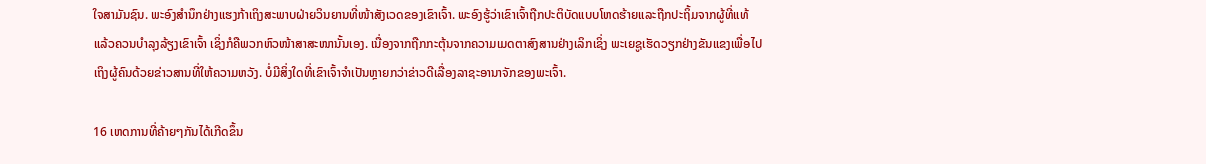ໃຈສາມັນຊົນ. ພະອົງສຳນຶກຢ່າງແຮງກ້າເຖິງສະພາບຝ່າຍວິນຍານທີ່ໜ້າສັງເວດຂອງເຂົາເຈົ້າ. ພະອົງຮູ້ວ່າເຂົາເຈົ້າຖືກປະຕິບັດແບບໂຫດຮ້າຍແລະຖືກປະຖິ້ມຈາກຜູ້ທີ່ແທ້ແລ້ວຄວນບຳລຸງລ້ຽງເຂົາເຈົ້າ ເຊິ່ງກໍຄືພວກຫົວໜ້າສາສະໜານັ້ນເອງ. ເນື່ອງຈາກຖືກກະຕຸ້ນຈາກຄວາມເມດຕາສົງສານຢ່າງເລິກເຊິ່ງ ພະເຍຊູເຮັດວຽກຢ່າງຂັນແຂງເພື່ອໄປເຖິງຜູ້ຄົນດ້ວຍຂ່າວສານທີ່ໃຫ້ຄວາມຫວັງ. ບໍ່ມີສິ່ງໃດທີ່ເຂົາເຈົ້າຈຳເປັນຫຼາຍກວ່າຂ່າວດີເລື່ອງລາຊະອານາຈັກຂອງພະເຈົ້າ.

16 ເຫດການທີ່ຄ້າຍໆກັນໄດ້ເກີດຂຶ້ນ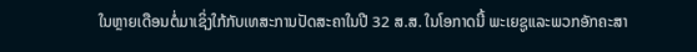ໃນຫຼາຍເດືອນຕໍ່ມາເຊິ່ງໃກ້ກັບເທສະການປັດສະຄາໃນປີ 32 ສ.ສ. ໃນໂອກາດນີ້ ພະເຍຊູແລະພວກອັກຄະສາ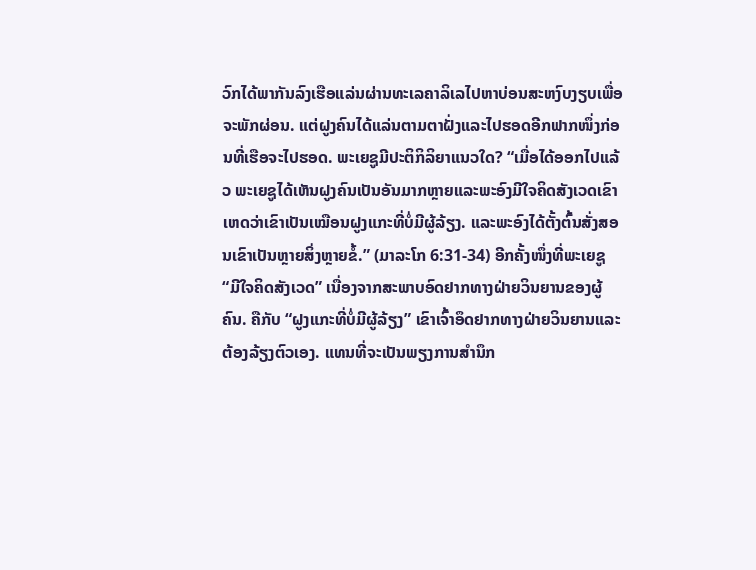ວົກໄດ້ພາກັນລົງເຮືອແລ່ນຜ່ານທະເລຄາລິເລໄປຫາບ່ອນສະຫງົບງຽບເພື່ອຈະພັກຜ່ອນ. ແຕ່ຝູງຄົນໄດ້ແລ່ນຕາມຕາຝັ່ງແລະໄປຮອດອີກຟາກໜຶ່ງກ່ອນທີ່ເຮືອຈະໄປຮອດ. ພະເຍຊູມີປະຕິກິລິຍາແນວໃດ? “ເມື່ອໄດ້ອອກໄປແລ້ວ ພະເຍຊູໄດ້ເຫັນຝູງຄົນເປັນອັນມາກຫຼາຍແລະພະອົງມີໃຈຄິດສັງເວດເຂົາ ເຫດວ່າເຂົາເປັນເໝືອນຝູງແກະທີ່ບໍ່ມີຜູ້ລ້ຽງ. ແລະພະອົງໄດ້ຕັ້ງຕົ້ນສັ່ງສອນເຂົາເປັນຫຼາຍສິ່ງຫຼາຍຂໍ້.” (ມາລະໂກ 6:31-34) ອີກຄັ້ງໜຶ່ງທີ່ພະເຍຊູ “ມີໃຈຄິດສັງເວດ” ເນື່ອງຈາກສະພາບອົດຢາກທາງຝ່າຍວິນຍານຂອງຜູ້ຄົນ. ຄືກັບ “ຝູງແກະທີ່ບໍ່ມີຜູ້ລ້ຽງ” ເຂົາເຈົ້າອຶດຢາກທາງຝ່າຍວິນຍານແລະຕ້ອງລ້ຽງຕົວເອງ. ແທນທີ່ຈະເປັນພຽງການສຳນຶກ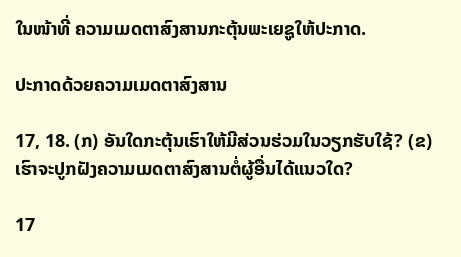ໃນໜ້າທີ່ ຄວາມເມດຕາສົງສານກະຕຸ້ນພະເຍຊູໃຫ້ປະກາດ.

ປະກາດດ້ວຍຄວາມເມດຕາສົງສານ

17, 18. (ກ) ອັນໃດກະຕຸ້ນເຮົາໃຫ້ມີສ່ວນຮ່ວມໃນວຽກຮັບໃຊ້? (ຂ) ເຮົາຈະປູກຝັງຄວາມເມດຕາສົງສານຕໍ່ຜູ້ອື່ນໄດ້ແນວໃດ?

17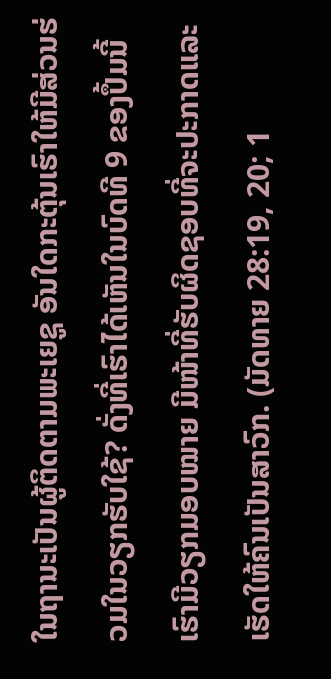ໃນຖານະເປັນຜູ້ຕິດຕາມພະເຍຊູ ອັນໃດກະຕຸ້ນເຮົາໃຫ້ມີສ່ວນຮ່ວມໃນວຽກຮັບໃຊ້? ດັ່ງທີ່ເຮົາໄດ້ເຫັນໃນບົດທີ 9 ຂອງປຶ້ມນີ້ ເຮົາມີວຽກມອບໝາຍ ມີໜ້າທີ່ຮັບຜິດຊອບທີ່ຈະປະກາດແລະເຮັດໃຫ້ຄົນເປັນສາວົກ. (ມັດທາຍ 28:19, 20; 1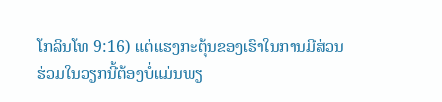ໂກລິນໂທ 9:16) ແຕ່ແຮງກະຕຸ້ນຂອງເຮົາໃນການມີສ່ວນຮ່ວມໃນວຽກນີ້ຕ້ອງບໍ່ແມ່ນພຽ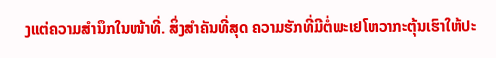ງແຕ່ຄວາມສຳນຶກໃນໜ້າທີ່. ສິ່ງສຳຄັນທີ່ສຸດ ຄວາມຮັກທີ່ມີຕໍ່ພະເຢໂຫວາກະຕຸ້ນເຮົາໃຫ້ປະ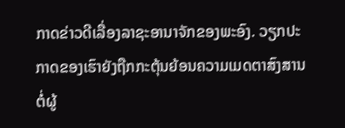ກາດຂ່າວດີເລື່ອງລາຊະອານາຈັກຂອງພະອົງ. ວຽກປະກາດຂອງເຮົາຍັງຖືກກະຕຸ້ນຍ້ອນຄວາມເມດຕາສົງສານຕໍ່ຜູ້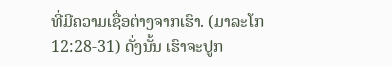ທີ່ມີຄວາມເຊື່ອຕ່າງຈາກເຮົາ. (ມາລະໂກ 12:28-31) ດັ່ງນັ້ນ ເຮົາຈະປູກ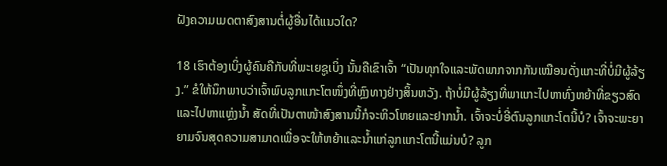ຝັງຄວາມເມດຕາສົງສານຕໍ່ຜູ້ອື່ນໄດ້ແນວໃດ?

18 ເຮົາຕ້ອງເບິ່ງຜູ້ຄົນຄືກັບທີ່ພະເຍຊູເບິ່ງ ນັ້ນຄືເຂົາເຈົ້າ “ເປັນທຸກໃຈແລະພັດພາກຈາກກັນເໝືອນດັ່ງແກະທີ່ບໍ່ມີຜູ້ລ້ຽງ.” ຂໍໃຫ້ນຶກພາບວ່າເຈົ້າພົບລູກແກະໂຕໜຶ່ງທີ່ຫຼົງທາງຢ່າງສິ້ນຫວັງ. ຖ້າບໍ່ມີຜູ້ລ້ຽງທີ່ພາແກະໄປຫາທົ່ງຫຍ້າທີ່ຂຽວສົດແລະໄປຫາແຫຼ່ງນ້ຳ ສັດທີ່ເປັນຕາໜ້າສົງສານນີ້ກໍຈະຫິວໂຫຍແລະຢາກນ້ຳ. ເຈົ້າຈະບໍ່ອີ່ຕົນລູກແກະໂຕນີ້ບໍ? ເຈົ້າຈະພະຍາຍາມຈົນສຸດຄວາມສາມາດເພື່ອຈະໃຫ້ຫຍ້າແລະນ້ຳແກ່ລູກແກະໂຕນີ້ແມ່ນບໍ? ລູກ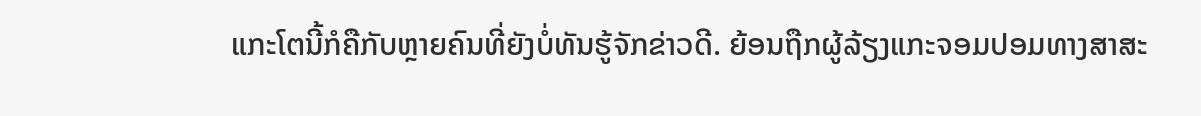ແກະໂຕນີ້ກໍຄືກັບຫຼາຍຄົນທີ່ຍັງບໍ່ທັນຮູ້ຈັກຂ່າວດີ. ຍ້ອນຖືກຜູ້ລ້ຽງແກະຈອມປອມທາງສາສະ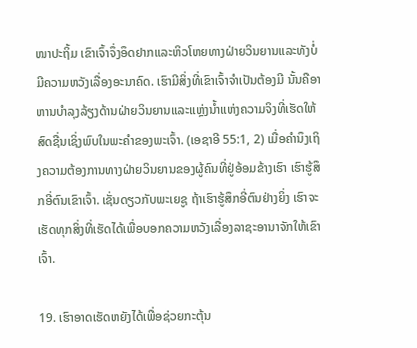ໜາປະຖິ້ມ ເຂົາເຈົ້າຈຶ່ງອຶດຢາກແລະຫິວໂຫຍທາງຝ່າຍວິນຍານແລະທັງບໍ່ມີຄວາມຫວັງເລື່ອງອະນາຄົດ. ເຮົາມີສິ່ງທີ່ເຂົາເຈົ້າຈຳເປັນຕ້ອງມີ ນັ້ນຄືອາຫານບຳລຸງລ້ຽງດ້ານຝ່າຍວິນຍານແລະແຫຼ່ງນ້ຳແຫ່ງຄວາມຈິງທີ່ເຮັດໃຫ້ສົດຊື່ນເຊິ່ງພົບໃນພະຄຳຂອງພະເຈົ້າ. (ເອຊາອີ 55:1, 2) ເມື່ອຄຳນຶງເຖິງຄວາມຕ້ອງການທາງຝ່າຍວິນຍານຂອງຜູ້ຄົນທີ່ຢູ່ອ້ອມຂ້າງເຮົາ ເຮົາຮູ້ສຶກອີ່ຕົນເຂົາເຈົ້າ. ເຊັ່ນດຽວກັບພະເຍຊູ ຖ້າເຮົາຮູ້ສຶກອີ່ຕົນຢ່າງຍິ່ງ ເຮົາຈະເຮັດທຸກສິ່ງທີ່ເຮັດໄດ້ເພື່ອບອກຄວາມຫວັງເລື່ອງລາຊະອານາຈັກໃຫ້ເຂົາເຈົ້າ.

19. ເຮົາອາດເຮັດຫຍັງໄດ້ເພື່ອຊ່ວຍກະຕຸ້ນ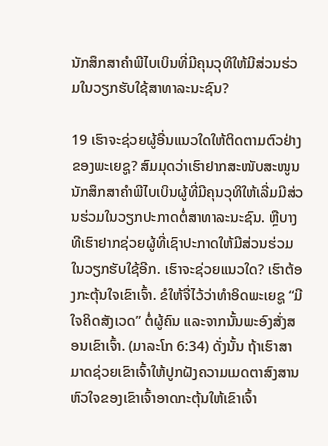ນັກສຶກສາຄຳພີໄບເບິນທີ່ມີຄຸນວຸທິໃຫ້ມີສ່ວນຮ່ວມໃນວຽກຮັບໃຊ້ສາທາລະນະຊົນ?

19 ເຮົາຈະຊ່ວຍຜູ້ອື່ນແນວໃດໃຫ້ຕິດຕາມຕົວຢ່າງຂອງພະເຍຊູ? ສົມມຸດວ່າເຮົາຢາກສະໜັບສະໜູນນັກສຶກສາຄຳພີໄບເບິນຜູ້ທີ່ມີຄຸນວຸທິໃຫ້ເລີ່ມມີສ່ວນຮ່ວມໃນວຽກປະກາດຕໍ່ສາທາລະນະຊົນ. ຫຼືບາງທີເຮົາຢາກຊ່ວຍຜູ້ທີ່ເຊົາປະກາດໃຫ້ມີສ່ວນຮ່ວມໃນວຽກຮັບໃຊ້ອີກ. ເຮົາຈະຊ່ວຍແນວໃດ? ເຮົາຕ້ອງກະຕຸ້ນໃຈເຂົາເຈົ້າ. ຂໍໃຫ້ຈື່ໄວ້ວ່າທຳອິດພະເຍຊູ “ມີໃຈຄິດສັງເວດ” ຕໍ່ຜູ້ຄົນ ແລະຈາກນັ້ນພະອົງສັ່ງສອນເຂົາເຈົ້າ. (ມາລະໂກ 6:34) ດັ່ງນັ້ນ ຖ້າເຮົາສາມາດຊ່ວຍເຂົາເຈົ້າໃຫ້ປູກຝັງຄວາມເມດຕາສົງສານ ຫົວໃຈຂອງເຂົາເຈົ້າອາດກະຕຸ້ນໃຫ້ເຂົາເຈົ້າ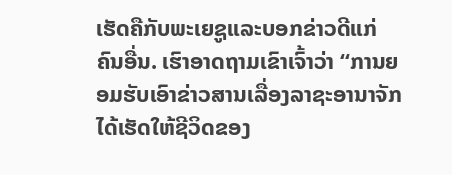ເຮັດຄືກັບພະເຍຊູແລະບອກຂ່າວດີແກ່ຄົນອື່ນ. ເຮົາອາດຖາມເຂົາເຈົ້າວ່າ “ການຍອມຮັບເອົາຂ່າວສານເລື່ອງລາຊະອານາຈັກໄດ້ເຮັດໃຫ້ຊີວິດຂອງ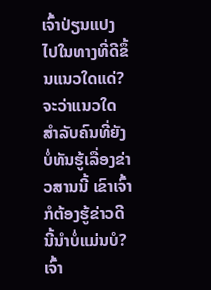ເຈົ້າປ່ຽນແປງໄປໃນທາງທີ່ດີຂຶ້ນແນວໃດແດ່? ຈະວ່າແນວໃດສຳລັບຄົນທີ່ຍັງບໍ່ທັນຮູ້ເລື່ອງຂ່າວສານນີ້ ເຂົາເຈົ້າກໍຕ້ອງຮູ້ຂ່າວດີນີ້ນຳບໍ່ແມ່ນບໍ? ເຈົ້າ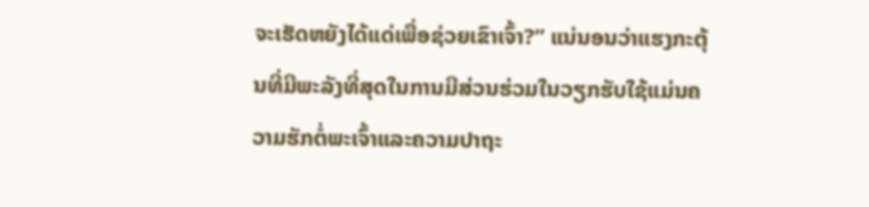ຈະເຮັດຫຍັງໄດ້ແດ່ເພື່ອຊ່ວຍເຂົາເຈົ້າ?” ແນ່ນອນວ່າແຮງກະຕຸ້ນທີ່ມີພະລັງທີ່ສຸດໃນການມີສ່ວນຮ່ວມໃນວຽກຮັບໃຊ້ແມ່ນຄວາມຮັກຕໍ່ພະເຈົ້າແລະຄວາມປາຖະ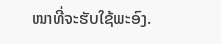ໜາທີ່ຈະຮັບໃຊ້ພະອົງ.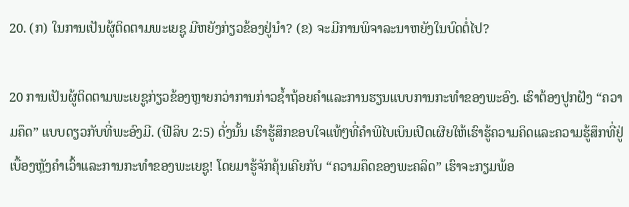20. (ກ) ໃນການເປັນຜູ້ຕິດຕາມພະເຍຊູ ມີຫຍັງກ່ຽວຂ້ອງຢູ່ນຳ? (ຂ) ຈະມີການພິຈາລະນາຫຍັງໃນບົດຕໍ່ໄປ?

20 ການເປັນຜູ້ຕິດຕາມພະເຍຊູກ່ຽວຂ້ອງຫຼາຍກວ່າການກ່າວຊ້ຳຖ້ອຍຄຳແລະການຮຽນແບບການກະທຳຂອງພະອົງ. ເຮົາຕ້ອງປູກຝັງ “ຄວາມຄຶດ” ແບບດຽວກັບທີ່ພະອົງມີ. (ຟີລິບ 2:5) ດັ່ງນັ້ນ ເຮົາຮູ້ສຶກຂອບໃຈແທ້ໆທີ່ຄຳພີໄບເບິນເປີດເຜີຍໃຫ້ເຮົາຮູ້ຄວາມຄິດແລະຄວາມຮູ້ສຶກທີ່ຢູ່ເບື້ອງຫຼັງຄຳເວົ້າແລະການກະທຳຂອງພະເຍຊູ! ໂດຍມາຮູ້ຈັກຄຸ້ນເຄີຍກັບ “ຄວາມຄຶດຂອງພະຄລິດ” ເຮົາຈະກຽມພ້ອ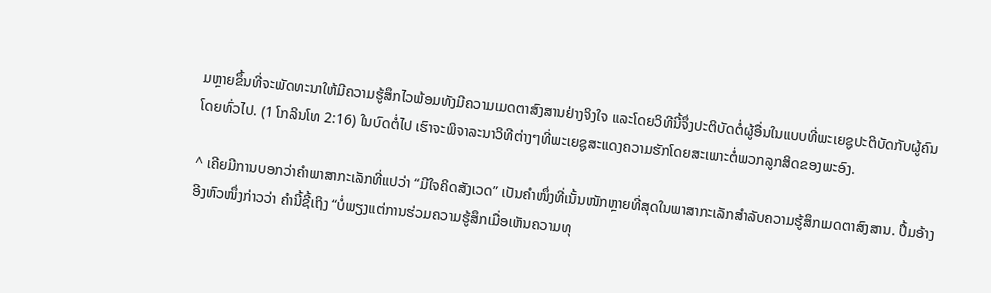ມຫຼາຍຂຶ້ນທີ່ຈະພັດທະນາໃຫ້ມີຄວາມຮູ້ສຶກໄວພ້ອມທັງມີຄວາມເມດຕາສົງສານຢ່າງຈິງໃຈ ແລະໂດຍວິທີນີ້ຈຶ່ງປະຕິບັດຕໍ່ຜູ້ອື່ນໃນແບບທີ່ພະເຍຊູປະຕິບັດກັບຜູ້ຄົນໂດຍທົ່ວໄປ. (1 ໂກລິນໂທ 2:16) ໃນບົດຕໍ່ໄປ ເຮົາຈະພິຈາລະນາວິທີຕ່າງໆທີ່ພະເຍຊູສະແດງຄວາມຮັກໂດຍສະເພາະຕໍ່ພວກລູກສິດຂອງພະອົງ.

^ ເຄີຍມີການບອກວ່າຄຳພາສາກະເລັກທີ່ແປວ່າ “ມີໃຈຄິດສັງເວດ” ເປັນຄຳໜຶ່ງທີ່ເນັ້ນໜັກຫຼາຍທີ່ສຸດໃນພາສາກະເລັກສຳລັບຄວາມຮູ້ສຶກເມດຕາສົງສານ. ປຶ້ມອ້າງອີງຫົວໜຶ່ງກ່າວວ່າ ຄຳນີ້ຊີ້ເຖິງ “ບໍ່ພຽງແຕ່ການຮ່ວມຄວາມຮູ້ສຶກເມື່ອເຫັນຄວາມທຸ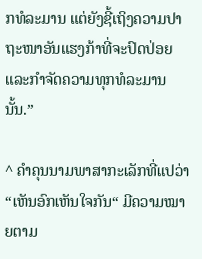ກທໍລະມານ ແຕ່ຍັງຊີ້ເຖິງຄວາມປາຖະໜາອັນແຮງກ້າທີ່ຈະປົດປ່ອຍແລະກຳຈັດຄວາມທຸກທໍລະມານນັ້ນ.”

^ ຄຳຄຸນນາມພາສາກະເລັກທີ່ແປວ່າ “ເຫັນອົກເຫັນໃຈກັນ“ ມີຄວາມໝາຍຕາມ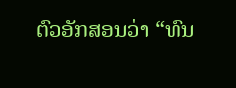ຕົວອັກສອນວ່າ “ທົນ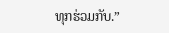ທຸກຮ່ວມກັບ.”